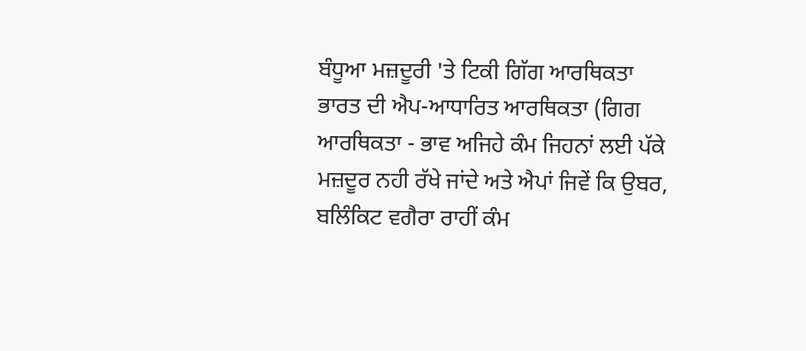ਬੰਧੂਆ ਮਜ਼ਦੂਰੀ 'ਤੇ ਟਿਕੀ ਗਿੱਗ ਆਰਥਿਕਤਾ
ਭਾਰਤ ਦੀ ਐਪ-ਆਧਾਰਿਤ ਆਰਥਿਕਤਾ (ਗਿਗ ਆਰਥਿਕਤਾ - ਭਾਵ ਅਜਿਹੇ ਕੰਮ ਜਿਹਨਾਂ ਲਈ ਪੱਕੇ ਮਜ਼ਦੂਰ ਨਹੀ ਰੱਖੇ ਜਾਂਦੇ ਅਤੇ ਐਪਾਂ ਜਿਵੇਂ ਕਿ ਉਬਰ, ਬਲਿੰਕਿਟ ਵਗੈਰਾ ਰਾਹੀਂ ਕੰਮ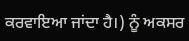ਕਰਵਾਇਆ ਜਾਂਦਾ ਹੈ।) ਨੂੰ ਅਕਸਰ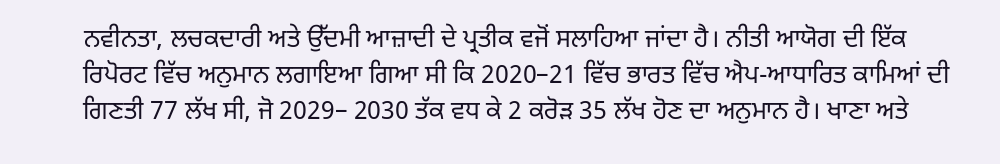ਨਵੀਨਤਾ, ਲਚਕਦਾਰੀ ਅਤੇ ਉੱਦਮੀ ਆਜ਼ਾਦੀ ਦੇ ਪ੍ਰਤੀਕ ਵਜੋਂ ਸਲਾਹਿਆ ਜਾਂਦਾ ਹੈ। ਨੀਤੀ ਆਯੋਗ ਦੀ ਇੱਕ ਰਿਪੋਰਟ ਵਿੱਚ ਅਨੁਮਾਨ ਲਗਾਇਆ ਗਿਆ ਸੀ ਕਿ 2020–21 ਵਿੱਚ ਭਾਰਤ ਵਿੱਚ ਐਪ-ਆਧਾਰਿਤ ਕਾਮਿਆਂ ਦੀ ਗਿਣਤੀ 77 ਲੱਖ ਸੀ, ਜੋ 2029– 2030 ਤੱਕ ਵਧ ਕੇ 2 ਕਰੋੜ 35 ਲੱਖ ਹੋਣ ਦਾ ਅਨੁਮਾਨ ਹੈ। ਖਾਣਾ ਅਤੇ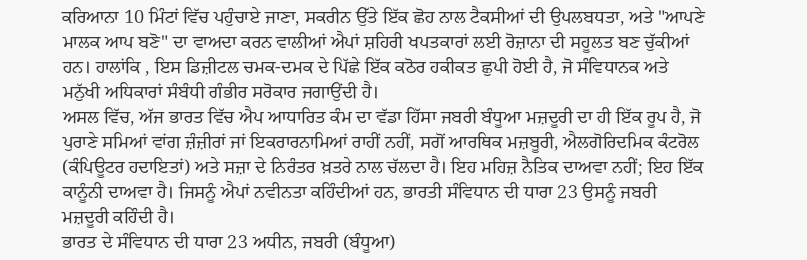ਕਰਿਆਨਾ 10 ਮਿੰਟਾਂ ਵਿੱਚ ਪਹੁੰਚਾਏ ਜਾਣਾ, ਸਕਰੀਨ ਉੱਤੇ ਇੱਕ ਛੋਹ ਨਾਲ ਟੈਕਸੀਆਂ ਦੀ ਉਪਲਬਧਤਾ, ਅਤੇ "ਆਪਣੇ ਮਾਲਕ ਆਪ ਬਣੋ" ਦਾ ਵਾਅਦਾ ਕਰਨ ਵਾਲੀਆਂ ਐਪਾਂ ਸ਼ਹਿਰੀ ਖਪਤਕਾਰਾਂ ਲਈ ਰੋਜ਼ਾਨਾ ਦੀ ਸਹੂਲਤ ਬਣ ਚੁੱਕੀਆਂ ਹਨ। ਹਾਲਾਂਕਿ , ਇਸ ਡਿਜ਼ੀਟਲ ਚਮਕ-ਦਮਕ ਦੇ ਪਿੱਛੇ ਇੱਕ ਕਠੋਰ ਹਕੀਕਤ ਛੁਪੀ ਹੋਈ ਹੈ, ਜੋ ਸੰਵਿਧਾਨਕ ਅਤੇ ਮਨੁੱਖੀ ਅਧਿਕਾਰਾਂ ਸੰਬੰਧੀ ਗੰਭੀਰ ਸਰੋਕਾਰ ਜਗਾਉਂਦੀ ਹੈ।
ਅਸਲ ਵਿੱਚ, ਅੱਜ ਭਾਰਤ ਵਿੱਚ ਐਪ ਆਧਾਰਿਤ ਕੰਮ ਦਾ ਵੱਡਾ ਹਿੱਸਾ ਜਬਰੀ ਬੰਧੂਆ ਮਜ਼ਦੂਰੀ ਦਾ ਹੀ ਇੱਕ ਰੂਪ ਹੈ, ਜੋ ਪੁਰਾਣੇ ਸਮਿਆਂ ਵਾਂਗ ਜ਼ੰਜ਼ੀਰਾਂ ਜਾਂ ਇਕਰਾਰਨਾਮਿਆਂ ਰਾਹੀਂ ਨਹੀਂ, ਸਗੋਂ ਆਰਥਿਕ ਮਜ਼ਬੂਰੀ, ਐਲਗੋਰਿਦਮਿਕ ਕੰਟਰੋਲ (ਕੰਪਿਊਟਰ ਹਦਾਇਤਾਂ) ਅਤੇ ਸਜ਼ਾ ਦੇ ਨਿਰੰਤਰ ਖ਼ਤਰੇ ਨਾਲ ਚੱਲਦਾ ਹੈ। ਇਹ ਮਹਿਜ਼ ਨੈਤਿਕ ਦਾਅਵਾ ਨਹੀਂ; ਇਹ ਇੱਕ ਕਾਨੂੰਨੀ ਦਾਅਵਾ ਹੈ। ਜਿਸਨੂੰ ਐਪਾਂ ਨਵੀਨਤਾ ਕਹਿੰਦੀਆਂ ਹਨ, ਭਾਰਤੀ ਸੰਵਿਧਾਨ ਦੀ ਧਾਰਾ 23 ਉਸਨੂੰ ਜਬਰੀ ਮਜ਼ਦੂਰੀ ਕਹਿੰਦੀ ਹੈ।
ਭਾਰਤ ਦੇ ਸੰਵਿਧਾਨ ਦੀ ਧਾਰਾ 23 ਅਧੀਨ, ਜਬਰੀ (ਬੰਧੂਆ)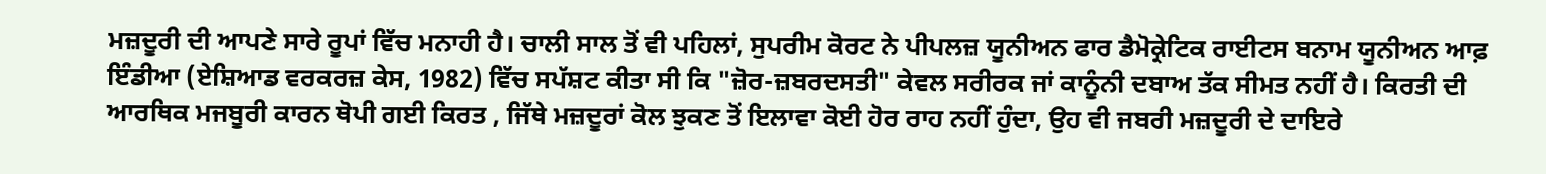ਮਜ਼ਦੂਰੀ ਦੀ ਆਪਣੇ ਸਾਰੇ ਰੂਪਾਂ ਵਿੱਚ ਮਨਾਹੀ ਹੈ। ਚਾਲੀ ਸਾਲ ਤੋਂ ਵੀ ਪਹਿਲਾਂ, ਸੁਪਰੀਮ ਕੋਰਟ ਨੇ ਪੀਪਲਜ਼ ਯੂਨੀਅਨ ਫਾਰ ਡੈਮੋਕ੍ਰੇਟਿਕ ਰਾਈਟਸ ਬਨਾਮ ਯੂਨੀਅਨ ਆਫ਼ ਇੰਡੀਆ (ਏਸ਼ਿਆਡ ਵਰਕਰਜ਼ ਕੇਸ, 1982) ਵਿੱਚ ਸਪੱਸ਼ਟ ਕੀਤਾ ਸੀ ਕਿ "ਜ਼ੋਰ-ਜ਼ਬਰਦਸਤੀ" ਕੇਵਲ ਸਰੀਰਕ ਜਾਂ ਕਾਨੂੰਨੀ ਦਬਾਅ ਤੱਕ ਸੀਮਤ ਨਹੀਂ ਹੈ। ਕਿਰਤੀ ਦੀ ਆਰਥਿਕ ਮਜਬੂਰੀ ਕਾਰਨ ਥੋਪੀ ਗਈ ਕਿਰਤ , ਜਿੱਥੇ ਮਜ਼ਦੂਰਾਂ ਕੋਲ ਝੁਕਣ ਤੋਂ ਇਲਾਵਾ ਕੋਈ ਹੋਰ ਰਾਹ ਨਹੀਂ ਹੁੰਦਾ, ਉਹ ਵੀ ਜਬਰੀ ਮਜ਼ਦੂਰੀ ਦੇ ਦਾਇਰੇ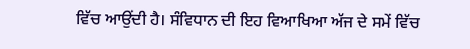ਵਿੱਚ ਆਉਂਦੀ ਹੈ। ਸੰਵਿਧਾਨ ਦੀ ਇਹ ਵਿਆਖਿਆ ਅੱਜ ਦੇ ਸਮੇਂ ਵਿੱਚ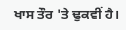ਖਾਸ ਤੌਰ 'ਤੇ ਢੁਕਵੀਂ ਹੈ।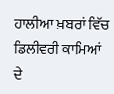ਹਾਲੀਆ ਖ਼ਬਰਾਂ ਵਿੱਚ ਡਿਲੀਵਰੀ ਕਾਮਿਆਂ ਦੇ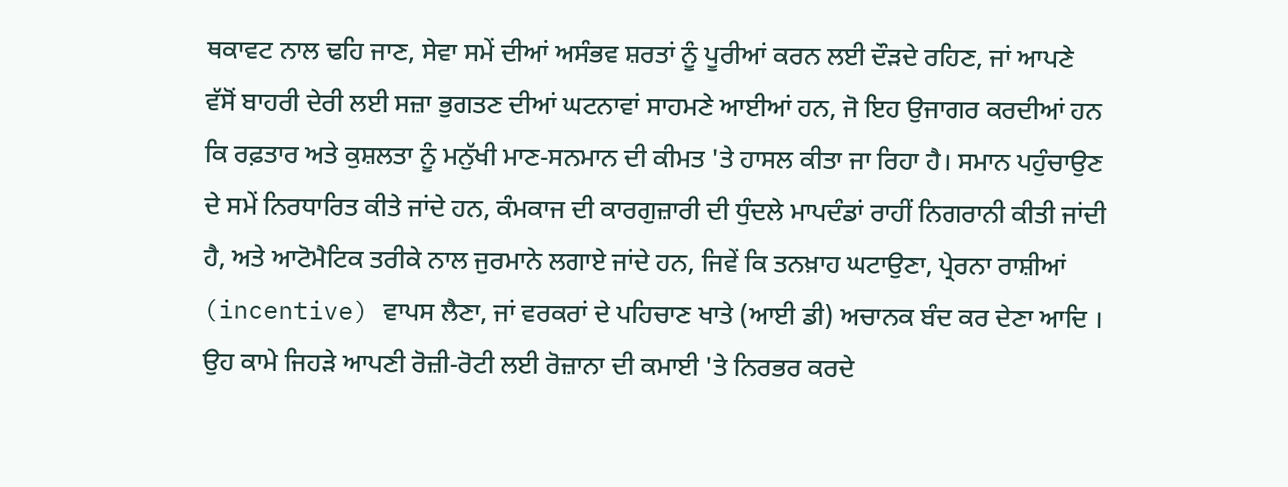ਥਕਾਵਟ ਨਾਲ ਢਹਿ ਜਾਣ, ਸੇਵਾ ਸਮੇਂ ਦੀਆਂ ਅਸੰਭਵ ਸ਼ਰਤਾਂ ਨੂੰ ਪੂਰੀਆਂ ਕਰਨ ਲਈ ਦੌੜਦੇ ਰਹਿਣ, ਜਾਂ ਆਪਣੇ ਵੱਸੋਂ ਬਾਹਰੀ ਦੇਰੀ ਲਈ ਸਜ਼ਾ ਭੁਗਤਣ ਦੀਆਂ ਘਟਨਾਵਾਂ ਸਾਹਮਣੇ ਆਈਆਂ ਹਨ, ਜੋ ਇਹ ਉਜਾਗਰ ਕਰਦੀਆਂ ਹਨ ਕਿ ਰਫ਼ਤਾਰ ਅਤੇ ਕੁਸ਼ਲਤਾ ਨੂੰ ਮਨੁੱਖੀ ਮਾਣ-ਸਨਮਾਨ ਦੀ ਕੀਮਤ 'ਤੇ ਹਾਸਲ ਕੀਤਾ ਜਾ ਰਿਹਾ ਹੈ। ਸਮਾਨ ਪਹੁੰਚਾਉਣ ਦੇ ਸਮੇਂ ਨਿਰਧਾਰਿਤ ਕੀਤੇ ਜਾਂਦੇ ਹਨ, ਕੰਮਕਾਜ ਦੀ ਕਾਰਗੁਜ਼ਾਰੀ ਦੀ ਧੁੰਦਲੇ ਮਾਪਦੰਡਾਂ ਰਾਹੀਂ ਨਿਗਰਾਨੀ ਕੀਤੀ ਜਾਂਦੀ ਹੈ, ਅਤੇ ਆਟੋਮੈਟਿਕ ਤਰੀਕੇ ਨਾਲ ਜੁਰਮਾਨੇ ਲਗਾਏ ਜਾਂਦੇ ਹਨ, ਜਿਵੇਂ ਕਿ ਤਨਖ਼ਾਹ ਘਟਾਉਣਾ, ਪ੍ਰੇਰਨਾ ਰਾਸ਼ੀਆਂ (incentive) ਵਾਪਸ ਲੈਣਾ, ਜਾਂ ਵਰਕਰਾਂ ਦੇ ਪਹਿਚਾਣ ਖਾਤੇ (ਆਈ ਡੀ) ਅਚਾਨਕ ਬੰਦ ਕਰ ਦੇਣਾ ਆਦਿ । ਉਹ ਕਾਮੇ ਜਿਹੜੇ ਆਪਣੀ ਰੋਜ਼ੀ-ਰੋਟੀ ਲਈ ਰੋਜ਼ਾਨਾ ਦੀ ਕਮਾਈ 'ਤੇ ਨਿਰਭਰ ਕਰਦੇ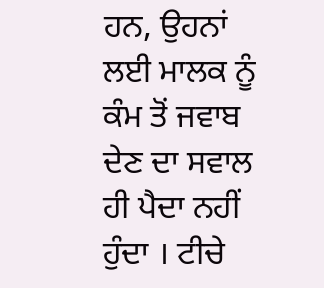ਹਨ, ਉਹਨਾਂ ਲਈ ਮਾਲਕ ਨੂੰ ਕੰਮ ਤੋਂ ਜਵਾਬ ਦੇਣ ਦਾ ਸਵਾਲ ਹੀ ਪੈਦਾ ਨਹੀਂ ਹੁੰਦਾ । ਟੀਚੇ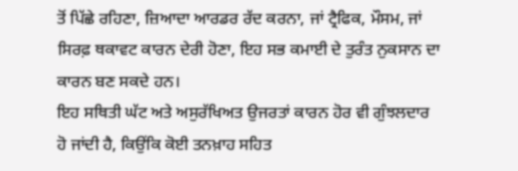ਤੋਂ ਪਿੱਛੇ ਰਹਿਣਾ, ਜ਼ਿਆਦਾ ਆਰਡਰ ਰੱਦ ਕਰਨਾ, ਜਾਂ ਟ੍ਰੈਫਿਕ, ਮੌਸਮ, ਜਾਂ ਸਿਰਫ਼ ਥਕਾਵਟ ਕਾਰਨ ਦੇਰੀ ਹੋਣਾ, ਇਹ ਸਭ ਕਮਾਈ ਦੇ ਤੁਰੰਤ ਨੁਕਸਾਨ ਦਾ ਕਾਰਨ ਬਣ ਸਕਦੇ ਹਨ।
ਇਹ ਸਥਿਤੀ ਘੱਟ ਅਤੇ ਅਸੁਰੱਖਿਅਤ ਉਜਰਤਾਂ ਕਾਰਨ ਹੋਰ ਵੀ ਗੁੰਝਲਦਾਰ ਹੋ ਜਾਂਦੀ ਹੈ, ਕਿਉਂਕਿ ਕੋਈ ਤਨਖ਼ਾਹ ਸਹਿਤ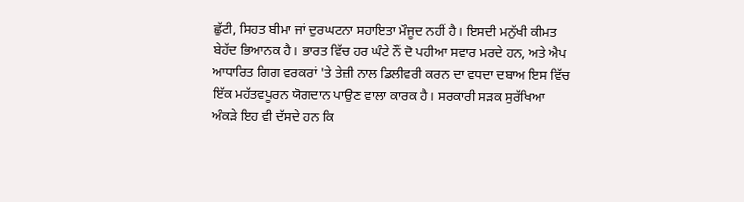ਛੁੱਟੀ, ਸਿਹਤ ਬੀਮਾ ਜਾਂ ਦੁਰਘਟਨਾ ਸਹਾਇਤਾ ਮੌਜੂਦ ਨਹੀਂ ਹੈ। ਇਸਦੀ ਮਨੁੱਖੀ ਕੀਮਤ ਬੇਹੱਦ ਭਿਆਨਕ ਹੈ। ਭਾਰਤ ਵਿੱਚ ਹਰ ਘੰਟੇ ਨੌਂ ਦੋ ਪਹੀਆ ਸਵਾਰ ਮਰਦੇ ਹਨ, ਅਤੇ ਐਪ ਆਧਾਰਿਤ ਗਿਗ ਵਰਕਰਾਂ 'ਤੇ ਤੇਜ਼ੀ ਨਾਲ ਡਿਲੀਵਰੀ ਕਰਨ ਦਾ ਵਧਦਾ ਦਬਾਅ ਇਸ ਵਿੱਚ ਇੱਕ ਮਹੱਤਵਪੂਰਨ ਯੋਗਦਾਨ ਪਾਉਣ ਵਾਲਾ ਕਾਰਕ ਹੈ। ਸਰਕਾਰੀ ਸੜਕ ਸੁਰੱਖਿਆ ਅੰਕੜੇ ਇਹ ਵੀ ਦੱਸਦੇ ਹਨ ਕਿ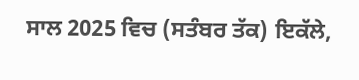ਸਾਲ 2025 ਵਿਚ (ਸਤੰਬਰ ਤੱਕ) ਇਕੱਲੇ,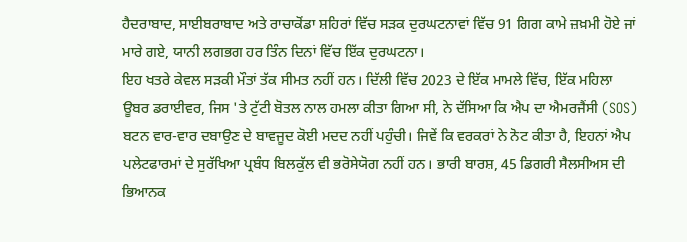ਹੈਦਰਾਬਾਦ, ਸਾਈਬਰਾਬਾਦ ਅਤੇ ਰਾਚਾਕੋਂਡਾ ਸ਼ਹਿਰਾਂ ਵਿੱਚ ਸੜਕ ਦੁਰਘਟਨਾਵਾਂ ਵਿੱਚ 91 ਗਿਗ ਕਾਮੇ ਜ਼ਖ਼ਮੀ ਹੋਏ ਜਾਂ ਮਾਰੇ ਗਏ, ਯਾਨੀ ਲਗਭਗ ਹਰ ਤਿੰਨ ਦਿਨਾਂ ਵਿੱਚ ਇੱਕ ਦੁਰਘਟਨਾ।
ਇਹ ਖਤਰੇ ਕੇਵਲ ਸੜਕੀ ਮੌਤਾਂ ਤੱਕ ਸੀਮਤ ਨਹੀਂ ਹਨ। ਦਿੱਲੀ ਵਿੱਚ 2023 ਦੇ ਇੱਕ ਮਾਮਲੇ ਵਿੱਚ, ਇੱਕ ਮਹਿਲਾ ਊਬਰ ਡਰਾਈਵਰ, ਜਿਸ 'ਤੇ ਟੁੱਟੀ ਬੋਤਲ ਨਾਲ ਹਮਲਾ ਕੀਤਾ ਗਿਆ ਸੀ, ਨੇ ਦੱਸਿਆ ਕਿ ਐਪ ਦਾ ਐਮਰਜੈਂਸੀ (SOS) ਬਟਨ ਵਾਰ-ਵਾਰ ਦਬਾਉਣ ਦੇ ਬਾਵਜੂਦ ਕੋਈ ਮਦਦ ਨਹੀਂ ਪਹੁੰਚੀ। ਜਿਵੇਂ ਕਿ ਵਰਕਰਾਂ ਨੇ ਨੋਟ ਕੀਤਾ ਹੈ, ਇਹਨਾਂ ਐਪ ਪਲੇਟਫਾਰਮਾਂ ਦੇ ਸੁਰੱਖਿਆ ਪ੍ਰਬੰਧ ਬਿਲਕੁੱਲ ਵੀ ਭਰੋਸੇਯੋਗ ਨਹੀਂ ਹਨ। ਭਾਰੀ ਬਾਰਸ਼, 45 ਡਿਗਰੀ ਸੈਲਸੀਅਸ ਦੀ ਭਿਆਨਕ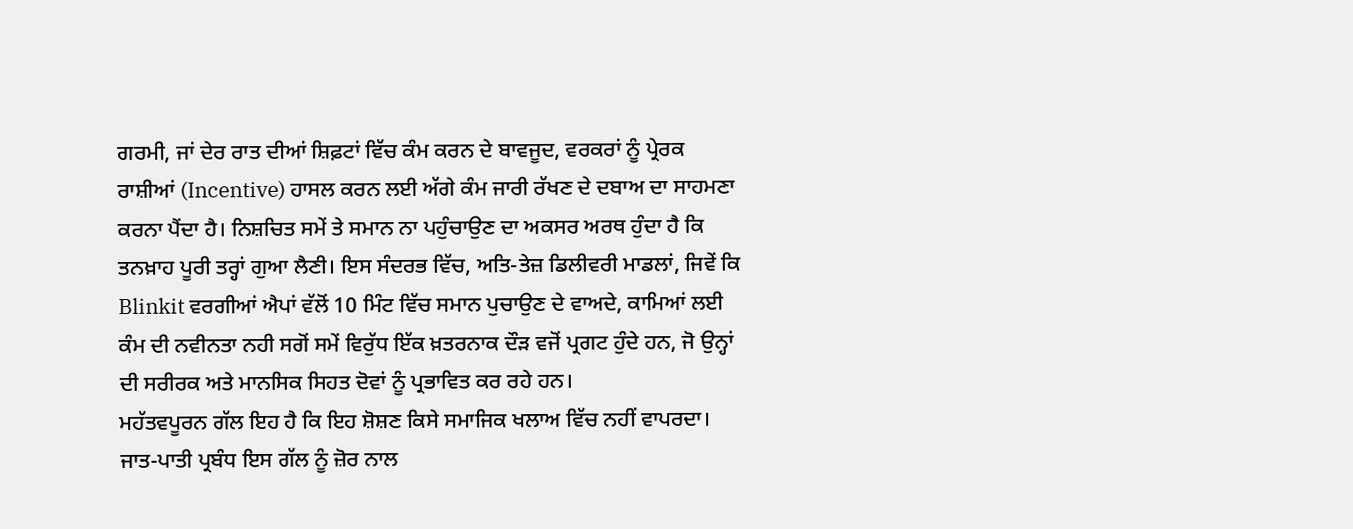ਗਰਮੀ, ਜਾਂ ਦੇਰ ਰਾਤ ਦੀਆਂ ਸ਼ਿਫ਼ਟਾਂ ਵਿੱਚ ਕੰਮ ਕਰਨ ਦੇ ਬਾਵਜੂਦ, ਵਰਕਰਾਂ ਨੂੰ ਪ੍ਰੇਰਕ ਰਾਸ਼ੀਆਂ (Incentive) ਹਾਸਲ ਕਰਨ ਲਈ ਅੱਗੇ ਕੰਮ ਜਾਰੀ ਰੱਖਣ ਦੇ ਦਬਾਅ ਦਾ ਸਾਹਮਣਾ ਕਰਨਾ ਪੈਂਦਾ ਹੈ। ਨਿਸ਼ਚਿਤ ਸਮੇਂ ਤੇ ਸਮਾਨ ਨਾ ਪਹੁੰਚਾਉਣ ਦਾ ਅਕਸਰ ਅਰਥ ਹੁੰਦਾ ਹੈ ਕਿ ਤਨਖ਼ਾਹ ਪੂਰੀ ਤਰ੍ਹਾਂ ਗੁਆ ਲੈਣੀ। ਇਸ ਸੰਦਰਭ ਵਿੱਚ, ਅਤਿ-ਤੇਜ਼ ਡਿਲੀਵਰੀ ਮਾਡਲਾਂ, ਜਿਵੇਂ ਕਿ Blinkit ਵਰਗੀਆਂ ਐਪਾਂ ਵੱਲੋਂ 10 ਮਿੰਟ ਵਿੱਚ ਸਮਾਨ ਪੁਚਾਉਣ ਦੇ ਵਾਅਦੇ, ਕਾਮਿਆਂ ਲਈ ਕੰਮ ਦੀ ਨਵੀਨਤਾ ਨਹੀ ਸਗੋਂ ਸਮੇਂ ਵਿਰੁੱਧ ਇੱਕ ਖ਼ਤਰਨਾਕ ਦੌੜ ਵਜੋਂ ਪ੍ਰਗਟ ਹੁੰਦੇ ਹਨ, ਜੋ ਉਨ੍ਹਾਂ ਦੀ ਸਰੀਰਕ ਅਤੇ ਮਾਨਸਿਕ ਸਿਹਤ ਦੋਵਾਂ ਨੂੰ ਪ੍ਰਭਾਵਿਤ ਕਰ ਰਹੇ ਹਨ।
ਮਹੱਤਵਪੂਰਨ ਗੱਲ ਇਹ ਹੈ ਕਿ ਇਹ ਸ਼ੋਸ਼ਣ ਕਿਸੇ ਸਮਾਜਿਕ ਖਲਾਅ ਵਿੱਚ ਨਹੀਂ ਵਾਪਰਦਾ। ਜਾਤ-ਪਾਤੀ ਪ੍ਰਬੰਧ ਇਸ ਗੱਲ ਨੂੰ ਜ਼ੋਰ ਨਾਲ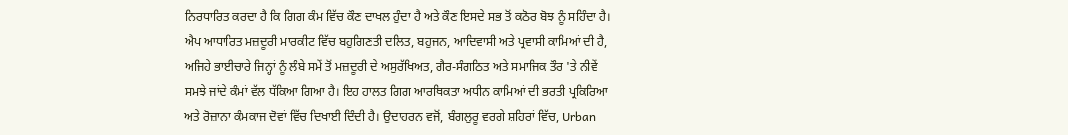ਨਿਰਧਾਰਿਤ ਕਰਦਾ ਹੈ ਕਿ ਗਿਗ ਕੰਮ ਵਿੱਚ ਕੌਣ ਦਾਖਲ ਹੁੰਦਾ ਹੈ ਅਤੇ ਕੌਣ ਇਸਦੇ ਸਭ ਤੋਂ ਕਠੋਰ ਬੋਝ ਨੂੰ ਸਹਿੰਦਾ ਹੈ। ਐਪ ਆਧਾਰਿਤ ਮਜ਼ਦੂਰੀ ਮਾਰਕੀਟ ਵਿੱਚ ਬਹੁਗਿਣਤੀ ਦਲਿਤ, ਬਹੁਜਨ, ਆਦਿਵਾਸੀ ਅਤੇ ਪ੍ਰਵਾਸੀ ਕਾਮਿਆਂ ਦੀ ਹੈ, ਅਜਿਹੇ ਭਾਈਚਾਰੇ ਜਿਨ੍ਹਾਂ ਨੂੰ ਲੰਬੇ ਸਮੇਂ ਤੋਂ ਮਜ਼ਦੂਰੀ ਦੇ ਅਸੁਰੱਖਿਅਤ, ਗੈਰ-ਸੰਗਠਿਤ ਅਤੇ ਸਮਾਜਿਕ ਤੌਰ 'ਤੇ ਨੀਵੇਂ ਸਮਝੇ ਜਾਂਦੇ ਕੰਮਾਂ ਵੱਲ ਧੱਕਿਆ ਗਿਆ ਹੈ। ਇਹ ਹਾਲਤ ਗਿਗ ਆਰਥਿਕਤਾ ਅਧੀਨ ਕਾਮਿਆਂ ਦੀ ਭਰਤੀ ਪ੍ਰਕਿਰਿਆ ਅਤੇ ਰੋਜ਼ਾਨਾ ਕੰਮਕਾਜ ਦੋਵਾਂ ਵਿੱਚ ਦਿਖਾਈ ਦਿੰਦੀ ਹੈ। ਉਦਾਹਰਨ ਵਜੋਂ, ਬੰਗਲੁਰੂ ਵਰਗੇ ਸ਼ਹਿਰਾਂ ਵਿੱਚ, Urban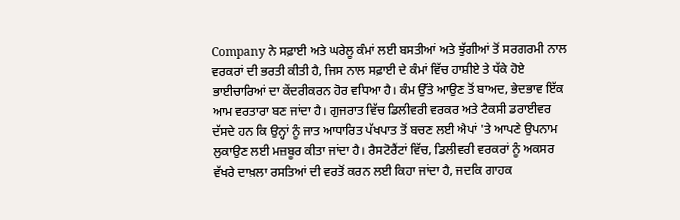Company ਨੇ ਸਫ਼ਾਈ ਅਤੇ ਘਰੇਲੂ ਕੰਮਾਂ ਲਈ ਬਸਤੀਆਂ ਅਤੇ ਝੁੱਗੀਆਂ ਤੋਂ ਸਰਗਰਮੀ ਨਾਲ ਵਰਕਰਾਂ ਦੀ ਭਰਤੀ ਕੀਤੀ ਹੈ, ਜਿਸ ਨਾਲ ਸਫ਼ਾਈ ਦੇ ਕੰਮਾਂ ਵਿੱਚ ਹਾਸ਼ੀਏ ਤੇ ਧੱਕੇ ਹੋਏ ਭਾਈਚਾਰਿਆਂ ਦਾ ਕੇਂਦਰੀਕਰਨ ਹੋਰ ਵਧਿਆ ਹੈ। ਕੰਮ ਉੱਤੇ ਆਉਣ ਤੋਂ ਬਾਅਦ, ਭੇਦਭਾਵ ਇੱਕ ਆਮ ਵਰਤਾਰਾ ਬਣ ਜਾਂਦਾ ਹੈ। ਗੁਜਰਾਤ ਵਿੱਚ ਡਿਲੀਵਰੀ ਵਰਕਰ ਅਤੇ ਟੈਕਸੀ ਡਰਾਈਵਰ ਦੱਸਦੇ ਹਨ ਕਿ ਉਨ੍ਹਾਂ ਨੂੰ ਜਾਤ ਆਧਾਰਿਤ ਪੱਖਪਾਤ ਤੋਂ ਬਚਣ ਲਈ ਐਪਾਂ 'ਤੇ ਆਪਣੇ ਉਪਨਾਮ ਲੁਕਾਉਣ ਲਈ ਮਜ਼ਬੂਰ ਕੀਤਾ ਜਾਂਦਾ ਹੈ। ਰੈਸਟੋਰੈਂਟਾਂ ਵਿੱਚ, ਡਿਲੀਵਰੀ ਵਰਕਰਾਂ ਨੂੰ ਅਕਸਰ ਵੱਖਰੇ ਦਾਖ਼ਲਾ ਰਸਤਿਆਂ ਦੀ ਵਰਤੋਂ ਕਰਨ ਲਈ ਕਿਹਾ ਜਾਂਦਾ ਹੈ, ਜਦਕਿ ਗਾਹਕ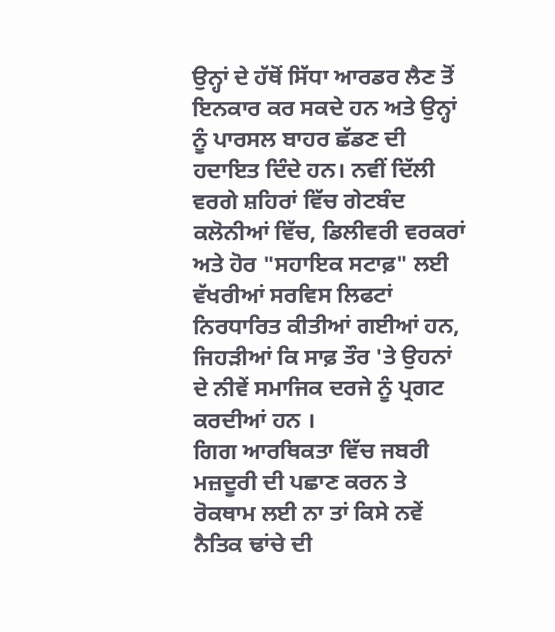ਉਨ੍ਹਾਂ ਦੇ ਹੱਥੋਂ ਸਿੱਧਾ ਆਰਡਰ ਲੈਣ ਤੋਂ ਇਨਕਾਰ ਕਰ ਸਕਦੇ ਹਨ ਅਤੇ ਉਨ੍ਹਾਂ ਨੂੰ ਪਾਰਸਲ ਬਾਹਰ ਛੱਡਣ ਦੀ ਹਦਾਇਤ ਦਿੰਦੇ ਹਨ। ਨਵੀਂ ਦਿੱਲੀ ਵਰਗੇ ਸ਼ਹਿਰਾਂ ਵਿੱਚ ਗੇਟਬੰਦ ਕਲੋਨੀਆਂ ਵਿੱਚ, ਡਿਲੀਵਰੀ ਵਰਕਰਾਂ ਅਤੇ ਹੋਰ "ਸਹਾਇਕ ਸਟਾਫ਼" ਲਈ ਵੱਖਰੀਆਂ ਸਰਵਿਸ ਲਿਫਟਾਂ ਨਿਰਧਾਰਿਤ ਕੀਤੀਆਂ ਗਈਆਂ ਹਨ, ਜਿਹੜੀਆਂ ਕਿ ਸਾਫ਼ ਤੌਰ 'ਤੇ ਉਹਨਾਂ ਦੇ ਨੀਵੇਂ ਸਮਾਜਿਕ ਦਰਜੇ ਨੂੰ ਪ੍ਰਗਟ ਕਰਦੀਆਂ ਹਨ ।
ਗਿਗ ਆਰਥਿਕਤਾ ਵਿੱਚ ਜਬਰੀ ਮਜ਼ਦੂਰੀ ਦੀ ਪਛਾਣ ਕਰਨ ਤੇ ਰੋਕਥਾਮ ਲਈ ਨਾ ਤਾਂ ਕਿਸੇ ਨਵੇਂ ਨੈਤਿਕ ਢਾਂਚੇ ਦੀ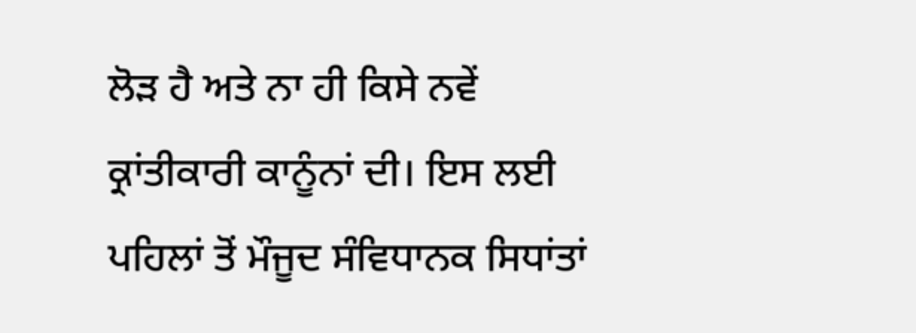ਲੋੜ ਹੈ ਅਤੇ ਨਾ ਹੀ ਕਿਸੇ ਨਵੇਂ ਕ੍ਰਾਂਤੀਕਾਰੀ ਕਾਨੂੰਨਾਂ ਦੀ। ਇਸ ਲਈ ਪਹਿਲਾਂ ਤੋਂ ਮੌਜੂਦ ਸੰਵਿਧਾਨਕ ਸਿਧਾਂਤਾਂ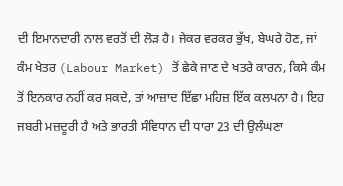ਦੀ ਇਮਾਨਦਾਰੀ ਨਾਲ ਵਰਤੋਂ ਦੀ ਲੋੜ ਹੈ। ਜੇਕਰ ਵਰਕਰ ਭੁੱਖ, ਬੇਘਰੇ ਹੋਣ, ਜਾਂ ਕੰਮ ਖੇਤਰ (Labour Market) ਤੋਂ ਛੇਕੇ ਜਾਣ ਦੇ ਖਤਰੇ ਕਾਰਨ, ਕਿਸੇ ਕੰਮ ਤੋਂ ਇਨਕਾਰ ਨਹੀਂ ਕਰ ਸਕਦੇ, ਤਾਂ ਆਜ਼ਾਦ ਇੱਛਾ ਮਹਿਜ਼ ਇੱਕ ਕਲਪਨਾ ਹੈ। ਇਹ ਜਬਰੀ ਮਜ਼ਦੂਰੀ ਹੈ ਅਤੇ ਭਾਰਤੀ ਸੰਵਿਧਾਨ ਦੀ ਧਾਰਾ 23 ਦੀ ਉਲੰਘਣਾ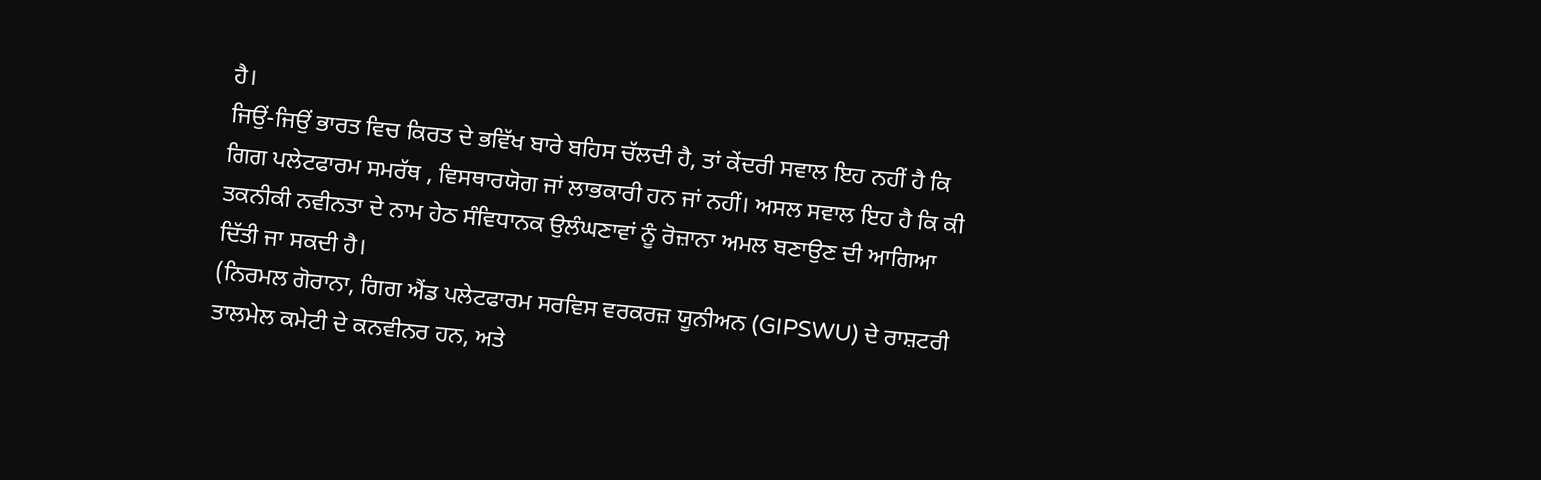ਹੈ।
ਜਿਉਂ-ਜਿਉਂ ਭਾਰਤ ਵਿਚ ਕਿਰਤ ਦੇ ਭਵਿੱਖ ਬਾਰੇ ਬਹਿਸ ਚੱਲਦੀ ਹੈ, ਤਾਂ ਕੇਂਦਰੀ ਸਵਾਲ ਇਹ ਨਹੀਂ ਹੈ ਕਿ ਗਿਗ ਪਲੇਟਫਾਰਮ ਸਮਰੱਥ , ਵਿਸਥਾਰਯੋਗ ਜਾਂ ਲਾਭਕਾਰੀ ਹਨ ਜਾਂ ਨਹੀਂ। ਅਸਲ ਸਵਾਲ ਇਹ ਹੈ ਕਿ ਕੀ ਤਕਨੀਕੀ ਨਵੀਨਤਾ ਦੇ ਨਾਮ ਹੇਠ ਸੰਵਿਧਾਨਕ ਉਲੰਘਣਾਵਾਂ ਨੂੰ ਰੋਜ਼ਾਨਾ ਅਮਲ ਬਣਾਉਣ ਦੀ ਆਗਿਆ ਦਿੱਤੀ ਜਾ ਸਕਦੀ ਹੈ।
(ਨਿਰਮਲ ਗੋਰਾਨਾ, ਗਿਗ ਐਂਡ ਪਲੇਟਫਾਰਮ ਸਰਵਿਸ ਵਰਕਰਜ਼ ਯੂਨੀਅਨ (GIPSWU) ਦੇ ਰਾਸ਼ਟਰੀ ਤਾਲਮੇਲ ਕਮੇਟੀ ਦੇ ਕਨਵੀਨਰ ਹਨ, ਅਤੇ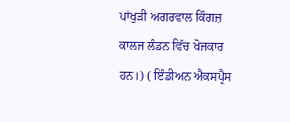ਪਾਂਖੁੜੀ ਅਗਰਵਾਲ ਕਿੰਗਜ਼ ਕਾਲਜ ਲੰਡਨ ਵਿੱਚ ਖੋਜਕਾਰ ਹਨ।) ( ਇੰਡੀਅਨ ਐਕਸਪ੍ਰੈਸ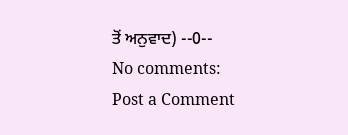ਤੋਂ ਅਨੁਵਾਦ) --0--
No comments:
Post a Comment